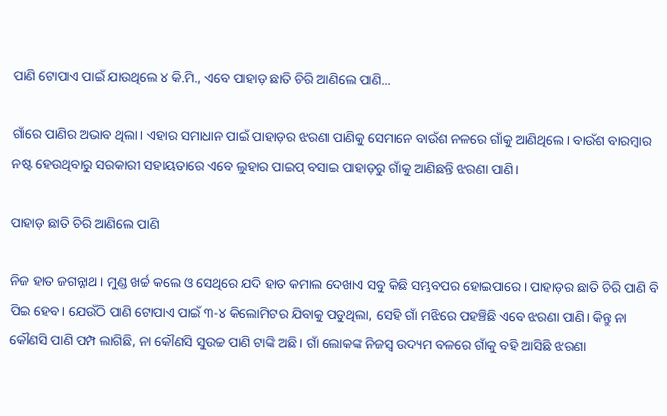ପାଣି ଟୋପାଏ ପାଇଁ ଯାଉଥିଲେ ୪ କି.ମି., ଏବେ ପାହାଡ଼ ଛାତି ଚିରି ଆଣିଲେ ପାଣି...

ଗାଁରେ ପାଣିର ଅଭାବ ଥିଲା। ଏହାର ସମାଧାନ ପାଇଁ ପାହାଡ଼ର ଝରଣା ପାଣିକୁ ସେମାନେ ବାଉଁଶ ନଳରେ ଗାଁକୁ ଆଣିଥିଲେ। ବାଉଁଶ ବାରମ୍ବାର ନଷ୍ଟ ହେଉଥିବାରୁ ସରକାରୀ ସହାୟତାରେ ଏବେ ଲୁହାର ପାଇପ୍ ବସାଇ ପାହାଡ଼ରୁ ଗାଁକୁ ଆଣିଛନ୍ତି ଝରଣା ପାଣି।

ପାହାଡ଼ ଛାତି ଚିରି ଆଣିଲେ ପାଣି

ନିଜ ହାତ ଜଗନ୍ନାଥ। ମୁଣ୍ଡ ଖର୍ଚ୍ଚ କଲେ ଓ ସେଥିରେ ଯଦି ହାତ କମାଲ ଦେଖାଏ ସବୁ କିଛି ସମ୍ଭବପର ହୋଇପାରେ। ପାହାଡ଼ର ଛାତି ଚିରି ପାଣି ବି ପିଇ ହେବ। ଯେଉଁଠି ପାଣି ଟୋପାଏ ପାଇଁ ୩-୪ କିଲୋମିଟର ଯିବାକୁ ପଡୁଥିଲା, ସେହି ଗାଁ ମଝିରେ ପହଞ୍ଚିଛି ଏବେ ଝରଣା ପାଣି। କିନ୍ତୁ ନା କୌଣସି ପାଣି ପମ୍ପ ଲାଗିଛି, ନା କୌଣସି ସୁଉଚ୍ଚ ପାଣି ଟାଙ୍କି ଅଛି। ଗାଁ ଲୋକଙ୍କ ନିଜସ୍ୱ ଉଦ୍ୟମ ବଳରେ ଗାଁକୁ ବହି ଆସିଛି ଝରଣା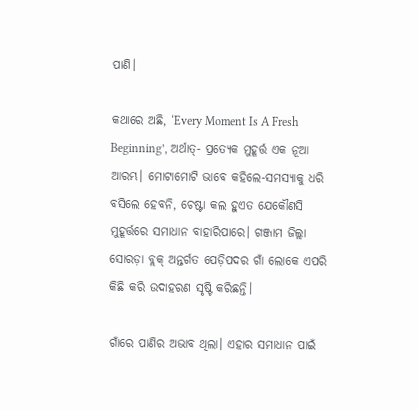ପାଣି।

କଥାରେ ଅଛି, ‘Every Moment Is A Fresh Beginning’, ଅର୍ଥାତ୍‌- ପ୍ରତ୍ୟେକ ମୁହୂର୍ତ୍ତ ଏକ ନୂଆ ଆରମ୍ଭ। ମୋଟାମୋଟି ଭାବେ କହିଲେ-ସମସ୍ୟାକୁ ଧରି ବସିଲେ ହେବନି, ଚେଷ୍ଟା କଲ ହୁଏତ ଯେକୌଣସି ମୁହୂର୍ତ୍ତରେ ସମାଧାନ ବାହାରିପାରେ। ଗଞ୍ଜାମ ଜିଲ୍ଲା ସୋରଡ଼ା ବ୍ଲକ୍‌ ଅନ୍ତର୍ଗତ ପେଡ଼ିପଦର ଗାଁ ଲୋକେ ଏପରି କିଛି କରି ଉଦାହରଣ ସୃଷ୍ଟି କରିଛନ୍ତି।

ଗାଁରେ ପାଣିର ଅଭାବ ଥିଲା। ଏହାର ସମାଧାନ ପାଇଁ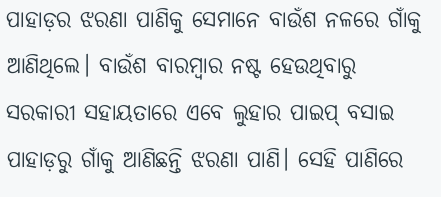ପାହାଡ଼ର ଝରଣା ପାଣିକୁ ସେମାନେ ବାଉଁଶ ନଳରେ ଗାଁକୁ ଆଣିଥିଲେ। ବାଉଁଶ ବାରମ୍ବାର ନଷ୍ଟ ହେଉଥିବାରୁ ସରକାରୀ ସହାୟତାରେ ଏବେ ଲୁହାର ପାଇପ୍ ବସାଇ ପାହାଡ଼ରୁ ଗାଁକୁ ଆଣିଛନ୍ତି ଝରଣା ପାଣି। ସେହି ପାଣିରେ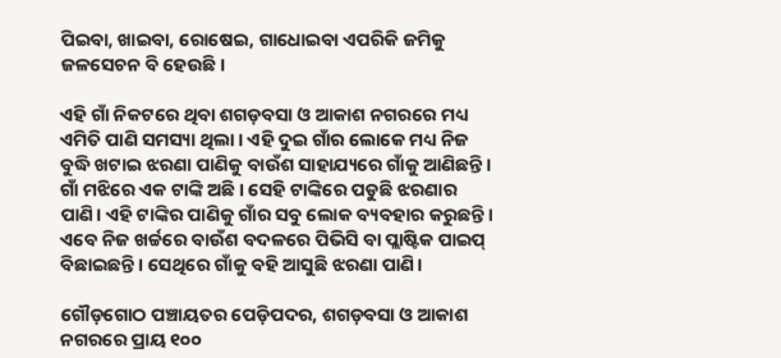ପିଇବା, ଖାଇବା, ରୋଷେଇ, ଗାଧୋଇବା ଏପରିକି ଜମିକୁ ଜଳସେଚନ ବି ହେଉଛି।

ଏହି ଗାଁ ନିକଟରେ ଥିବା ଶଗଡ଼ବସା ଓ ଆକାଶ ନଗରରେ ମଧ୍ୟ ଏମିତି ପାଣି ସମସ୍ୟା ଥିଲା। ଏହି ଦୁଇ ଗାଁର ଲୋକେ ମଧ୍ୟ ନିଜ ବୁଦ୍ଧି ଖଟାଇ ଝରଣା ପାଣିକୁ ବାଉଁଶ ସାହାଯ୍ୟରେ ଗାଁକୁ ଆଣିଛନ୍ତି। ଗାଁ ମଝିରେ ଏକ ଟାଙ୍କି ଅଛି। ସେହି ଟାଙ୍କିରେ ପଡୁଛି ଝରଣାର ପାଣି। ଏହି ଟାଙ୍କିର ପାଣିକୁ ଗାଁର ସବୁ ଲୋକ ବ୍ୟବହାର କରୁଛନ୍ତି। ଏବେ ନିଜ ଖର୍ଚ୍ଚରେ ବାଉଁଶ ବଦଳରେ ପିଭିସି ବା ପ୍ଲାଷ୍ଟିକ ପାଇପ୍ ବିଛାଇଛନ୍ତି। ସେଥିରେ ଗାଁକୁ ବହି ଆସୁଛି ଝରଣା ପାଣି।

ଗୌଡ଼ଗୋଠ ପଞ୍ଚାୟତର ପେଡ଼ିପଦର, ଶଗଡ଼ବସା ଓ ଆକାଶ ନଗରରେ ପ୍ରାୟ ୧୦୦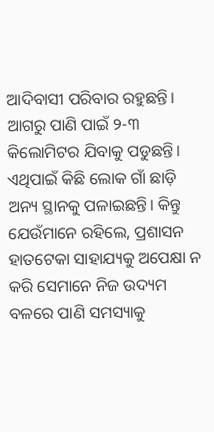ଆଦିବାସୀ ପରିବାର ରହୁଛନ୍ତି। ଆଗରୁ ପାଣି ପାଇଁ ୨-୩ କିଲୋମିଟର ଯିବାକୁ ପଡୁଛନ୍ତି। ଏଥିପାଇଁ କିଛି ଲୋକ ଗାଁ ଛାଡ଼ି ଅନ୍ୟ ସ୍ଥାନକୁ ପଳାଇଛନ୍ତି। କିନ୍ତୁ ଯେଉଁମାନେ ରହିଲେ, ପ୍ରଶାସନ ହାତଟେକା ସାହାଯ୍ୟକୁ ଅପେକ୍ଷା ନ କରି ସେମାନେ ନିଜ ଉଦ୍ୟମ ବଳରେ ପାଣି ସମସ୍ୟାକୁ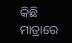କିଛି ମାତ୍ରାରେ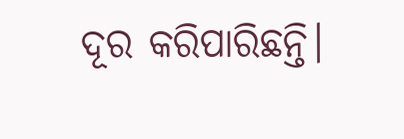ଦୂର କରିପାରିଛନ୍ତି।